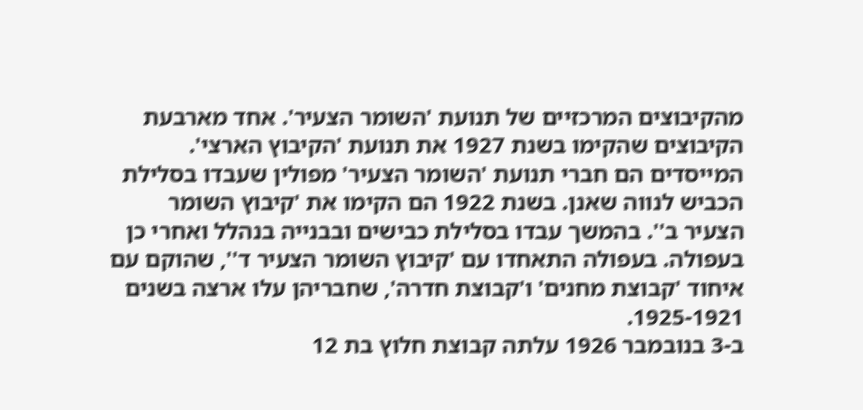מהקיבוצים המרכזיים של תנועת 'השומר הצעיר'. אחד מארבעת הקיבוצים שהקימו בשנת 1927 את תנועת 'הקיבוץ הארצי'.
המייסדים הם חברי תנועת 'השומר הצעיר' מפולין שעבדו בסלילת הכביש לנווה שאנן. בשנת 1922 הם הקימו את 'קיבוץ השומר הצעיר ב''. בהמשך עבדו בסלילת כבישים ובבנייה בנהלל ואחרי כן בעפולה. בעפולה התאחדו עם 'קיבוץ השומר הצעיר ד'', שהוקם עם איחוד 'קבוצת מחנים' ו'קבוצת חדרה', שחבריהן עלו ארצה בשנים 1925-1921.
ב-3 בנובמבר 1926 עלתה קבוצת חלוץ בת 12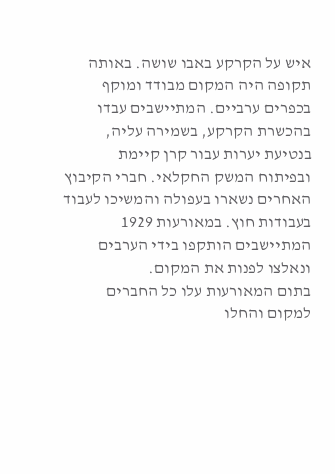איש על הקרקע באבו שושה. באותה תקופה היה המקום מבודד ומוקף בכפרים ערביים. המתיישבים עבדו בהכשרת הקרקע, בשמירה עליה, בנטיעת יערות עבור קרן קיימת ובפיתוח המשק החקלאי. חברי הקיבוץ האחרים נשארו בעפולה והמשיכו לעבוד בעבודות חוץ. במאורעות 1929 המתיישבים הותקפו בידי הערבים ונאלצו לפנות את המקום.
בתום המאורעות עלו כל החברים למקום והחלו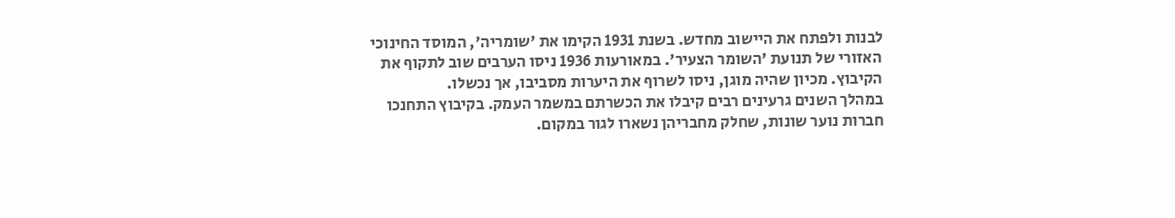לבנות ולפתח את היישוב מחדש. בשנת 1931 הקימו את 'שומריה', המוסד החינוכי האזורי של תנועת 'השומר הצעיר'. במאורעות 1936 ניסו הערבים שוב לתקוף את הקיבוץ. מכיון שהיה מוגן, ניסו לשרוף את היערות מסביבו, אך נכשלו.
במהלך השנים גרעינים רבים קיבלו את הכשרתם במשמר העמק. בקיבוץ התחנכו חברות נוער שונות, שחלק מחבריהן נשארו לגור במקום.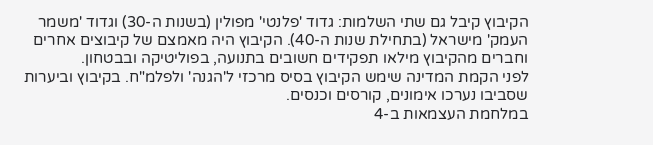הקיבוץ קיבל גם שתי השלמות: גדוד 'פלנטי' מפולין (בשנות ה-30) וגדוד 'משמר העמק' מישראל (בתחילת שנות ה-40). הקיבוץ היה מאמצם של קיבוצים אחרים וחברים מהקיבוץ מילאו תפקידים חשובים בתנועה, בפוליטיקה ובבטחון.
לפני הקמת המדינה שימש הקיבוץ בסיס מרכזי ל'הגנה' ולפלמ"ח. בקיבוץ וביערות שסביבו נערכו אימונים, קורסים וכנסים.
במלחמת העצמאות ב-4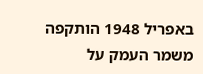באפריל 1948 הותקפה משמר העמק על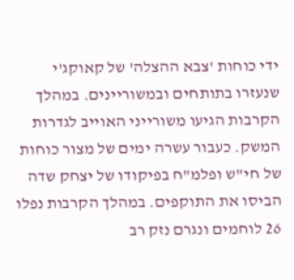ידי כוחות 'צבא ההצלה' של קאוקג'י שנעזרו בתותחים ובמשוריינים. במהלך הקרבות הגיעו משורייני האוייב לגדרות המשק. כעבור עשרה ימים של מצור כוחות של חי"ש ופלמ"ח בפיקודו של יצחק שדה הביסו את התוקפים. במהלך הקרבות נפלו 26 לוחמים ונגרם נזק רב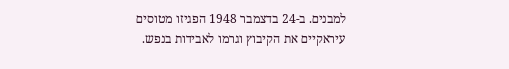למבנים. ב-24 בדצמבר 1948 הפגיזו מטוסים עיראקיים את הקיבוץ וגרמו לאבידות בנפש.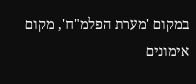במקום 'מערת הפלמ"ח', מקום אימונים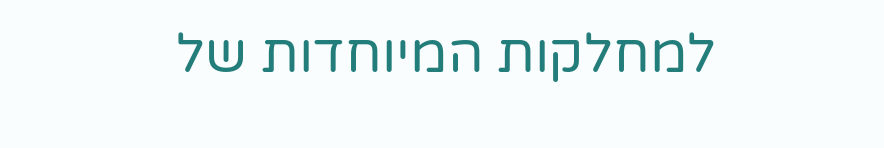למחלקות המיוחדות של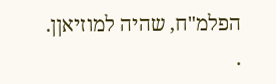הפלמ"ח, שהיה למוזיאןן.
.